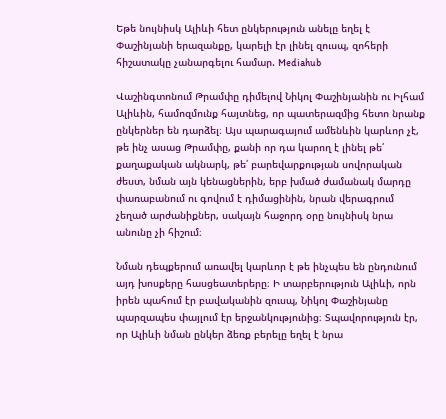Եթե նույնիսկ Ալիևի հետ ընկերություն անելը եղել է Փաշինյանի երազանքը, կարելի էր լինել զուսպ, զոհերի հիշատակը չանարգելու համար. Mediahub

Վաշինգտոնում Թրամփը դիմելով Նիկոլ Փաշինյանին ու Իլհամ Ալիևին, համոզմունք հայտնեց, որ պատերազմից հետո նրանք ընկերներ են դարձել։ Այս պարագայում ամենևին կարևոր չէ, թե ինչ ասաց Թրամփը, քանի որ դա կարող է լինել թե՛ քաղաքական ակնարկ, թե՛ բարեվարքության սովորական ժեստ, նման այն կենացներին, երբ խմած ժամանակ մարդը փառաբանում ու գովում է դիմացինին, նրան վերագրում չեղած արժանիքներ, սակայն հաջորդ օրը նույնիսկ նրա անունը չի հիշում։

Նման դեպքերում առավել կարևոր է թե ինչպես են ընդունում այդ խոսքերը հասցեատերերը։ Ի տարբերություն Ալիևի, որն իրեն պահում էր բավականին զուսպ, Նիկոլ Փաշինյանը պարզապես փայլում էր երջանկությունից։ Տպավորություն էր, որ Ալիևի նման ընկեր ձեռք բերելը եղել է նրա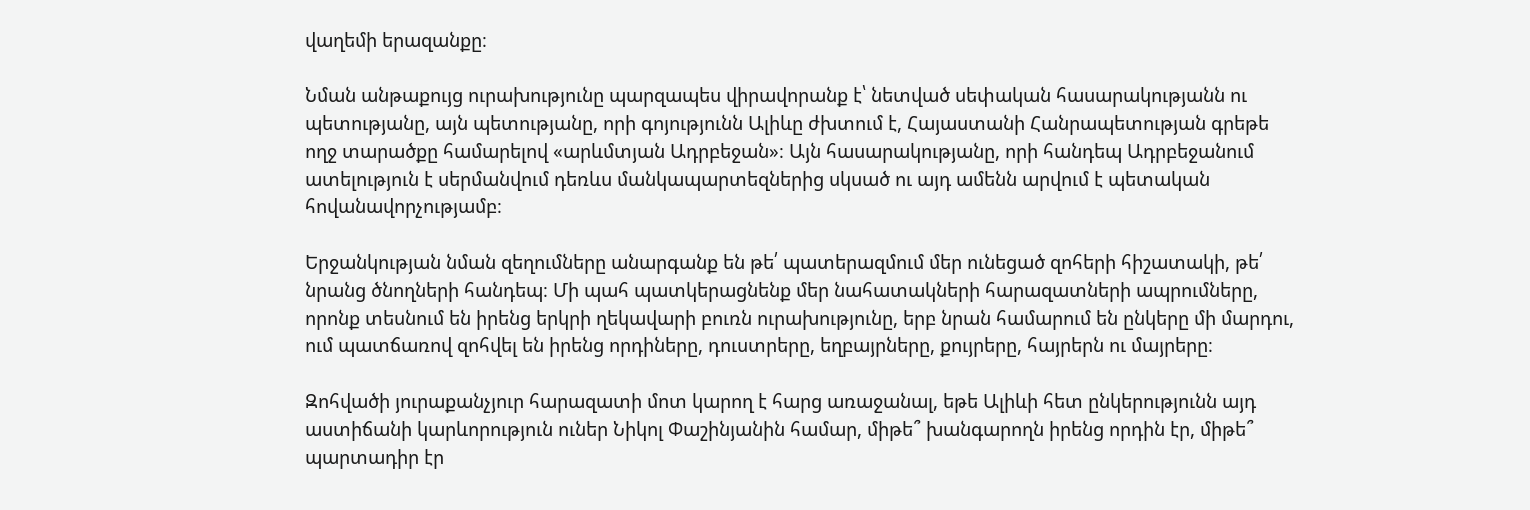վաղեմի երազանքը։

Նման անթաքույց ուրախությունը պարզապես վիրավորանք է՝ նետված սեփական հասարակությանն ու պետությանը, այն պետությանը, որի գոյությունն Ալիևը ժխտում է, Հայաստանի Հանրապետության գրեթե ողջ տարածքը համարելով «արևմտյան Ադրբեջան»։ Այն հասարակությանը, որի հանդեպ Ադրբեջանում ատելություն է սերմանվում դեռևս մանկապարտեզներից սկսած ու այդ ամենն արվում է պետական հովանավորչությամբ։

Երջանկության նման զեղումները անարգանք են թե՛ պատերազմում մեր ունեցած զոհերի հիշատակի, թե՛ նրանց ծնողների հանդեպ։ Մի պահ պատկերացնենք մեր նահատակների հարազատների ապրումները, որոնք տեսնում են իրենց երկրի ղեկավարի բուռն ուրախությունը, երբ նրան համարում են ընկերը մի մարդու, ում պատճառով զոհվել են իրենց որդիները, դուստրերը, եղբայրները, քույրերը, հայրերն ու մայրերը։

Զոհվածի յուրաքանչյուր հարազատի մոտ կարող է հարց առաջանալ, եթե Ալիևի հետ ընկերությունն այդ աստիճանի կարևորություն ուներ Նիկոլ Փաշինյանին համար, միթե՞ խանգարողն իրենց որդին էր, միթե՞ պարտադիր էր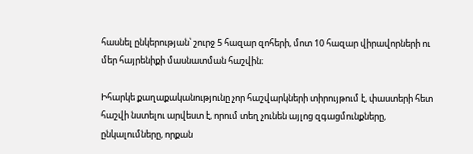հասնել ընկերության՝ շուրջ 5 հազար զոհերի, մոտ 10 հազար վիրավորների ու մեր հայրենիքի մասնատման հաշվին։

Իհարկե քաղաքականությունը չոր հաշվարկների տիրույթում է, փաստերի հետ հաշվի նստելու արվեստ է, որում տեղ չունեն այլոց զգացմունքները, ընկալումները, որքան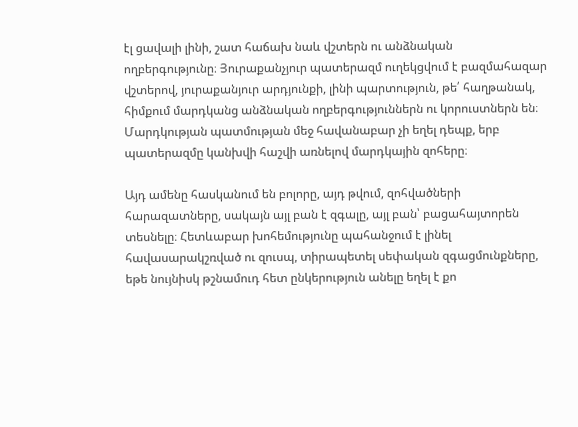էլ ցավալի լինի, շատ հաճախ նաև վշտերն ու անձնական ողբերգությունը։ Յուրաքանչյուր պատերազմ ուղեկցվում է բազմահազար վշտերով, յուրաքանյուր արդյունքի, լինի պարտություն, թե՛ հաղթանակ, հիմքում մարդկանց անձնական ողբերգություններն ու կորուստներն են։ Մարդկության պատմության մեջ հավանաբար չի եղել դեպք, երբ պատերազմը կանխվի հաշվի առնելով մարդկային զոհերը։

Այդ ամենը հասկանում են բոլորը, այդ թվում, զոհվածների հարազատները, սակայն այլ բան է զգալը, այլ բան՝ բացահայտորեն տեսնելը։ Հետևաբար խոհեմությունը պահանջում է լինել հավասարակշռված ու զուսպ, տիրապետել սեփական զգացմունքները, եթե նույնիսկ թշնամուդ հետ ընկերություն անելը եղել է քո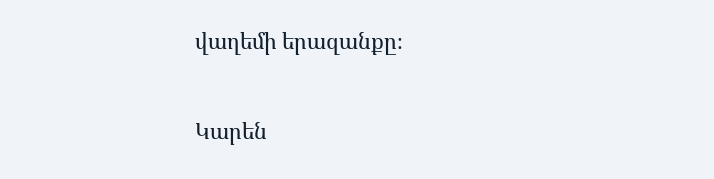վաղեմի երազանքը։

Կարեն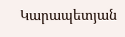Կարապետյան